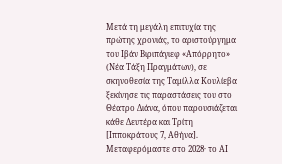Μετά τη μεγάλη επιτυχία της πρώτης χρονιάς, το αριστούργημα του Ιβάν Βιριπάγιεφ «Απόρρητο» (Νέα Τάξη Πραγμάτων), σε σκηνοθεσία της Ταμίλλα Κουλίεβα ξεκίνησε τις παραστάσεις του στο Θέατρο Διάνα, όπου παρουσιάζεται κάθε Δευτέρα και Τρίτη [Ιπποκράτους 7, Αθήνα].
Μεταφερόμαστε στο 2028· το ΑΙ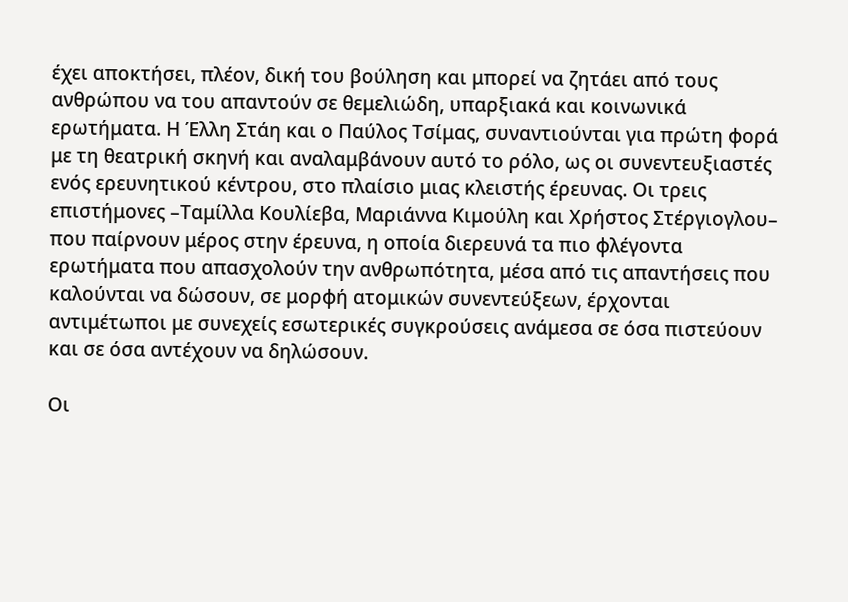έχει αποκτήσει, πλέον, δική του βούληση και μπορεί να ζητάει από τους ανθρώπου να του απαντούν σε θεμελιώδη, υπαρξιακά και κοινωνικά ερωτήματα. Η Έλλη Στάη και ο Παύλος Τσίμας, συναντιούνται για πρώτη φορά με τη θεατρική σκηνή και αναλαμβάνουν αυτό το ρόλο, ως οι συνεντευξιαστές ενός ερευνητικού κέντρου, στο πλαίσιο μιας κλειστής έρευνας. Οι τρεις επιστήμονες –Ταμίλλα Κουλίεβα, Μαριάννα Κιμούλη και Χρήστος Στέργιογλου– που παίρνουν μέρος στην έρευνα, η οποία διερευνά τα πιο φλέγοντα ερωτήματα που απασχολούν την ανθρωπότητα, μέσα από τις απαντήσεις που καλούνται να δώσουν, σε μορφή ατομικών συνεντεύξεων, έρχονται αντιμέτωποι με συνεχείς εσωτερικές συγκρούσεις ανάμεσα σε όσα πιστεύουν και σε όσα αντέχουν να δηλώσουν.

Οι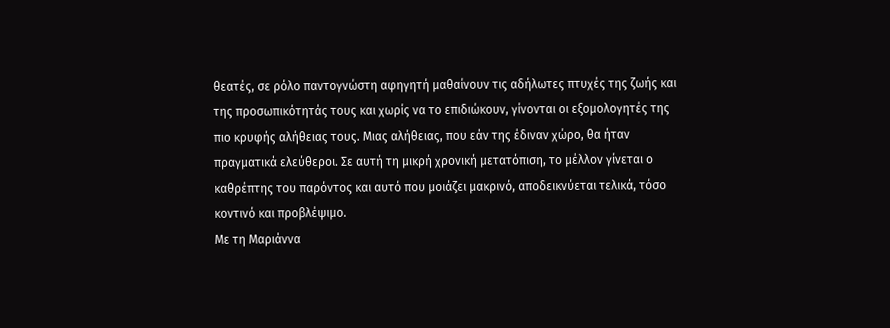θεατές, σε ρόλο παντογνώστη αφηγητή μαθαίνουν τις αδήλωτες πτυχές της ζωής και της προσωπικότητάς τους και χωρίς να το επιδιώκουν, γίνονται οι εξομολογητές της πιο κρυφής αλήθειας τους. Μιας αλήθειας, που εάν της έδιναν χώρο, θα ήταν πραγματικά ελεύθεροι. Σε αυτή τη μικρή χρονική μετατόπιση, το μέλλον γίνεται ο καθρέπτης του παρόντος και αυτό που μοιάζει μακρινό, αποδεικνύεται τελικά, τόσο κοντινό και προβλέψιμο.
Με τη Μαριάννα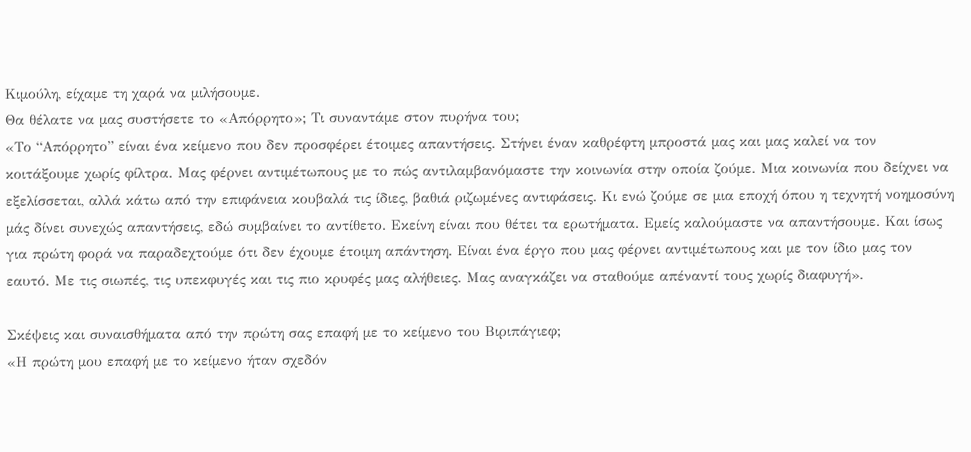Κιμούλη, είχαμε τη χαρά να μιλήσουμε.
Θα θέλατε να μας συστήσετε το «Απόρρητο»; Τι συναντάμε στον πυρήνα του;
«Το “Απόρρητο” είναι ένα κείμενο που δεν προσφέρει έτοιμες απαντήσεις. Στήνει έναν καθρέφτη μπροστά μας και μας καλεί να τον κοιτάξουμε χωρίς φίλτρα. Μας φέρνει αντιμέτωπους με το πώς αντιλαμβανόμαστε την κοινωνία στην οποία ζούμε. Μια κοινωνία που δείχνει να εξελίσσεται, αλλά κάτω από την επιφάνεια κουβαλά τις ίδιες, βαθιά ριζωμένες αντιφάσεις. Κι ενώ ζούμε σε μια εποχή όπου η τεχνητή νοημοσύνη μάς δίνει συνεχώς απαντήσεις, εδώ συμβαίνει το αντίθετο. Εκείνη είναι που θέτει τα ερωτήματα. Εμείς καλούμαστε να απαντήσουμε. Και ίσως για πρώτη φορά να παραδεχτούμε ότι δεν έχουμε έτοιμη απάντηση. Είναι ένα έργο που μας φέρνει αντιμέτωπους και με τον ίδιο μας τον εαυτό. Με τις σιωπές, τις υπεκφυγές και τις πιο κρυφές μας αλήθειες. Μας αναγκάζει να σταθούμε απέναντί τους χωρίς διαφυγή».

Σκέψεις και συναισθήματα από την πρώτη σας επαφή με το κείμενο του Βιριπάγιεφ;
«Η πρώτη μου επαφή με το κείμενο ήταν σχεδόν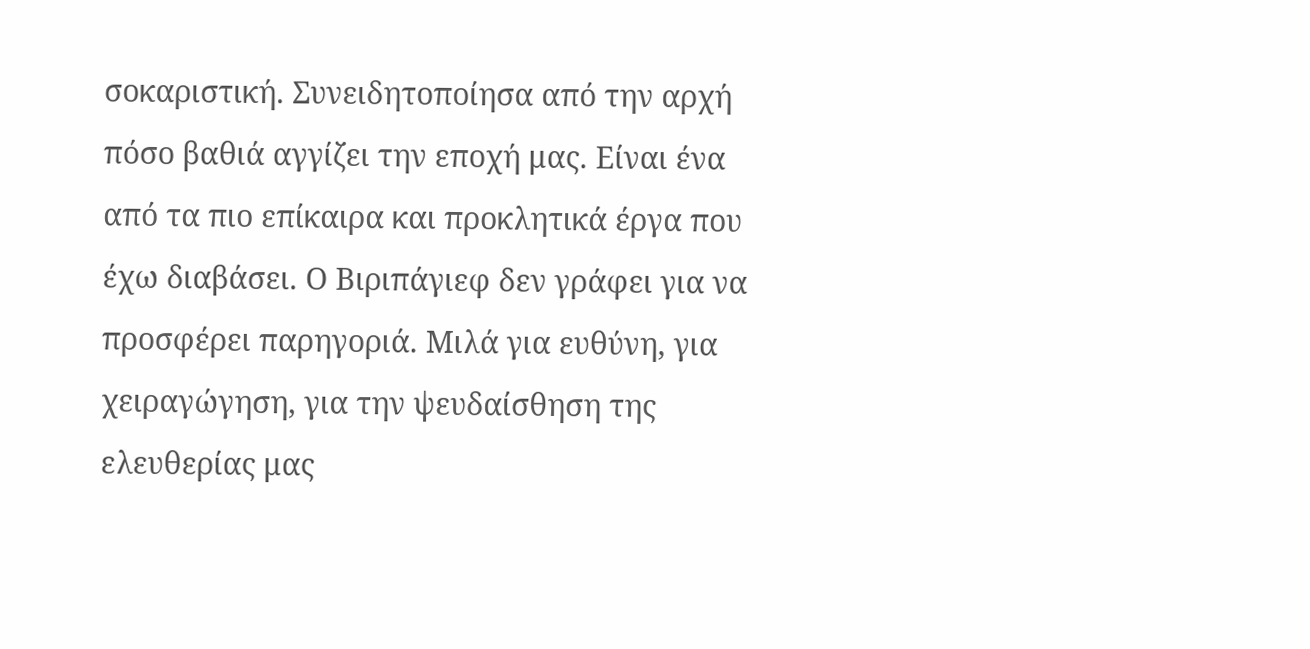σοκαριστική. Συνειδητοποίησα από την αρχή πόσο βαθιά αγγίζει την εποχή μας. Είναι ένα από τα πιο επίκαιρα και προκλητικά έργα που έχω διαβάσει. Ο Βιριπάγιεφ δεν γράφει για να προσφέρει παρηγοριά. Μιλά για ευθύνη, για χειραγώγηση, για την ψευδαίσθηση της ελευθερίας μας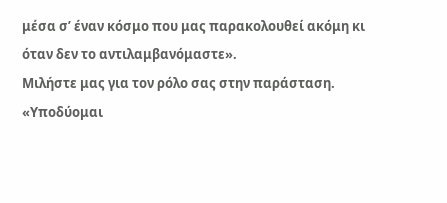μέσα σ’ έναν κόσμο που μας παρακολουθεί ακόμη κι όταν δεν το αντιλαμβανόμαστε».
Μιλήστε μας για τον ρόλο σας στην παράσταση.
«Υποδύομαι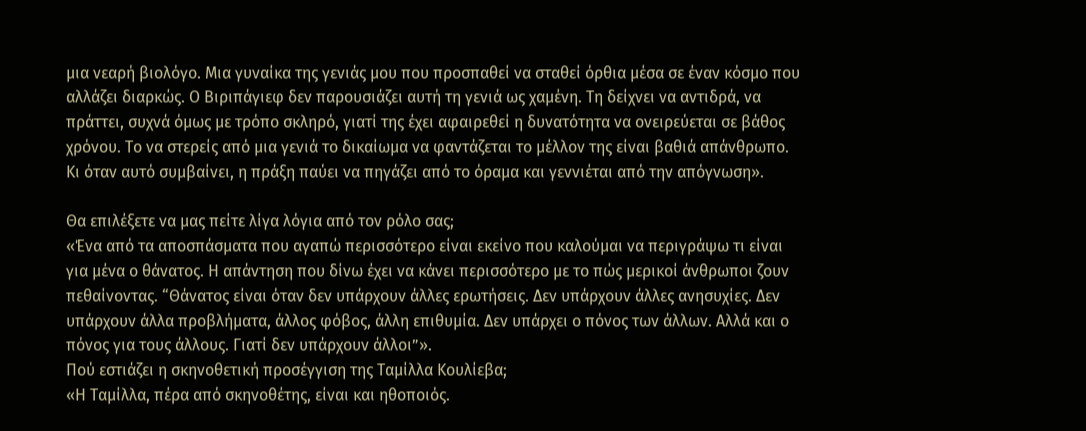μια νεαρή βιολόγο. Μια γυναίκα της γενιάς μου που προσπαθεί να σταθεί όρθια μέσα σε έναν κόσμο που αλλάζει διαρκώς. Ο Βιριπάγιεφ δεν παρουσιάζει αυτή τη γενιά ως χαμένη. Τη δείχνει να αντιδρά, να πράττει, συχνά όμως με τρόπο σκληρό, γιατί της έχει αφαιρεθεί η δυνατότητα να ονειρεύεται σε βάθος χρόνου. Το να στερείς από μια γενιά το δικαίωμα να φαντάζεται το μέλλον της είναι βαθιά απάνθρωπο. Κι όταν αυτό συμβαίνει, η πράξη παύει να πηγάζει από το όραμα και γεννιέται από την απόγνωση».

Θα επιλέξετε να μας πείτε λίγα λόγια από τον ρόλο σας;
«Ένα από τα αποσπάσματα που αγαπώ περισσότερο είναι εκείνο που καλούμαι να περιγράψω τι είναι για μένα ο θάνατος. Η απάντηση που δίνω έχει να κάνει περισσότερο με το πώς μερικοί άνθρωποι ζουν πεθαίνοντας. “Θάνατος είναι όταν δεν υπάρχουν άλλες ερωτήσεις. Δεν υπάρχουν άλλες ανησυχίες. Δεν υπάρχουν άλλα προβλήματα, άλλος φόβος, άλλη επιθυμία. Δεν υπάρχει ο πόνος των άλλων. Αλλά και ο πόνος για τους άλλους. Γιατί δεν υπάρχουν άλλοι”».
Πού εστιάζει η σκηνοθετική προσέγγιση της Ταμίλλα Κουλίεβα;
«Η Ταμίλλα, πέρα από σκηνοθέτης, είναι και ηθοποιός.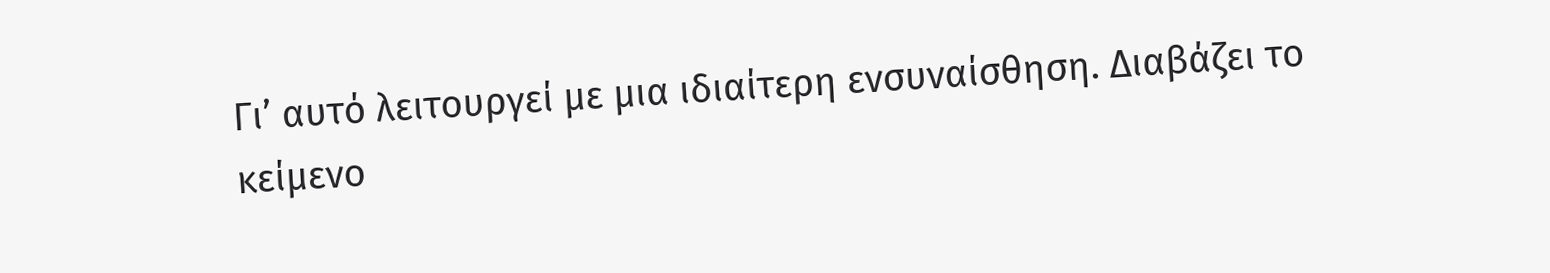Γι’ αυτό λειτουργεί με μια ιδιαίτερη ενσυναίσθηση. Διαβάζει το κείμενο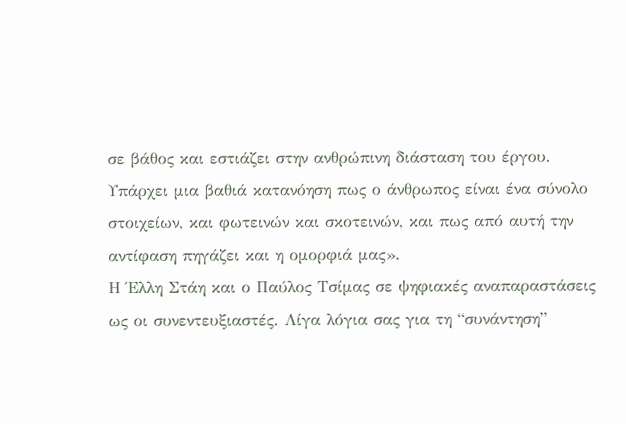σε βάθος και εστιάζει στην ανθρώπινη διάσταση του έργου. Υπάρχει μια βαθιά κατανόηση πως ο άνθρωπος είναι ένα σύνολο στοιχείων, και φωτεινών και σκοτεινών, και πως από αυτή την αντίφαση πηγάζει και η ομορφιά μας».
Η Έλλη Στάη και ο Παύλος Τσίμας σε ψηφιακές αναπαραστάσεις ως οι συνεντευξιαστές. Λίγα λόγια σας για τη “συνάντηση”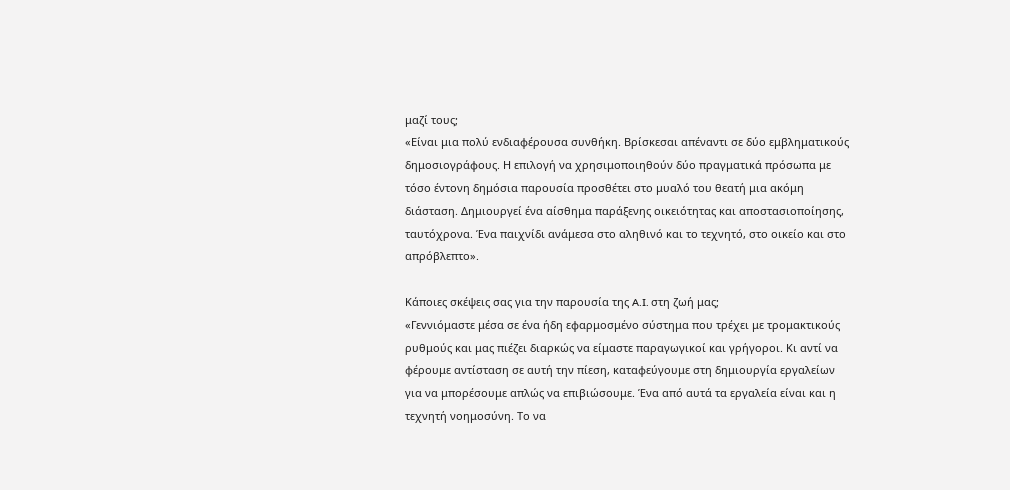μαζί τους;
«Είναι μια πολύ ενδιαφέρουσα συνθήκη. Βρίσκεσαι απέναντι σε δύο εμβληματικούς δημοσιογράφους. Η επιλογή να χρησιμοποιηθούν δύο πραγματικά πρόσωπα με τόσο έντονη δημόσια παρουσία προσθέτει στο μυαλό του θεατή μια ακόμη διάσταση. Δημιουργεί ένα αίσθημα παράξενης οικειότητας και αποστασιοποίησης, ταυτόχρονα. Ένα παιχνίδι ανάμεσα στο αληθινό και το τεχνητό, στο οικείο και στο απρόβλεπτο».

Κάποιες σκέψεις σας για την παρουσία της A.I. στη ζωή μας;
«Γεννιόμαστε μέσα σε ένα ήδη εφαρμοσμένο σύστημα που τρέχει με τρομακτικούς ρυθμούς και μας πιέζει διαρκώς να είμαστε παραγωγικοί και γρήγοροι. Κι αντί να φέρουμε αντίσταση σε αυτή την πίεση, καταφεύγουμε στη δημιουργία εργαλείων για να μπορέσουμε απλώς να επιβιώσουμε. Ένα από αυτά τα εργαλεία είναι και η τεχνητή νοημοσύνη. Το να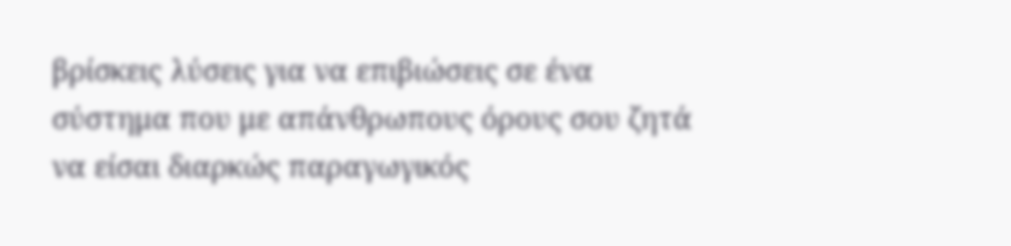βρίσκεις λύσεις για να επιβιώσεις σε ένα σύστημα που με απάνθρωπους όρους σου ζητά να είσαι διαρκώς παραγωγικός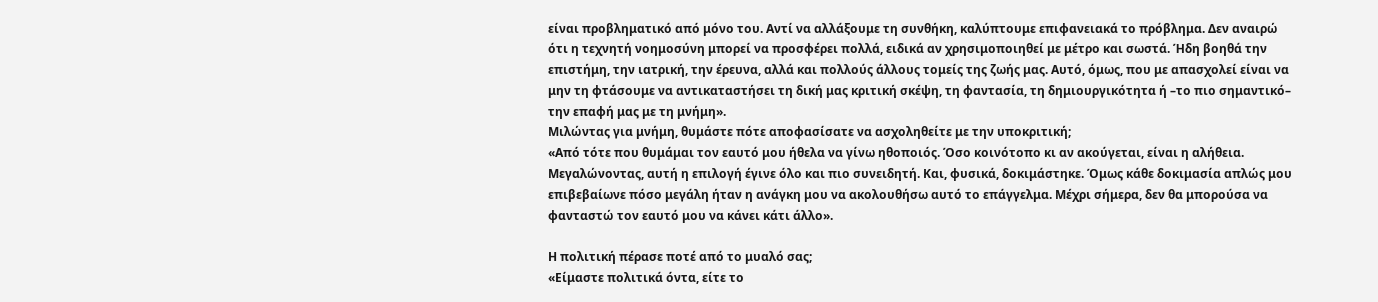είναι προβληματικό από μόνο του. Αντί να αλλάξουμε τη συνθήκη, καλύπτουμε επιφανειακά το πρόβλημα. Δεν αναιρώ ότι η τεχνητή νοημοσύνη μπορεί να προσφέρει πολλά, ειδικά αν χρησιμοποιηθεί με μέτρο και σωστά. Ήδη βοηθά την επιστήμη, την ιατρική, την έρευνα, αλλά και πολλούς άλλους τομείς της ζωής μας. Αυτό, όμως, που με απασχολεί είναι να μην τη φτάσουμε να αντικαταστήσει τη δική μας κριτική σκέψη, τη φαντασία, τη δημιουργικότητα ή –το πιο σημαντικό– την επαφή μας με τη μνήμη».
Μιλώντας για μνήμη, θυμάστε πότε αποφασίσατε να ασχοληθείτε με την υποκριτική;
«Από τότε που θυμάμαι τον εαυτό μου ήθελα να γίνω ηθοποιός. Όσο κοινότοπο κι αν ακούγεται, είναι η αλήθεια. Μεγαλώνοντας, αυτή η επιλογή έγινε όλο και πιο συνειδητή. Και, φυσικά, δοκιμάστηκε. Όμως κάθε δοκιμασία απλώς μου επιβεβαίωνε πόσο μεγάλη ήταν η ανάγκη μου να ακολουθήσω αυτό το επάγγελμα. Μέχρι σήμερα, δεν θα μπορούσα να φανταστώ τον εαυτό μου να κάνει κάτι άλλο».

Η πολιτική πέρασε ποτέ από το μυαλό σας;
«Είμαστε πολιτικά όντα, είτε το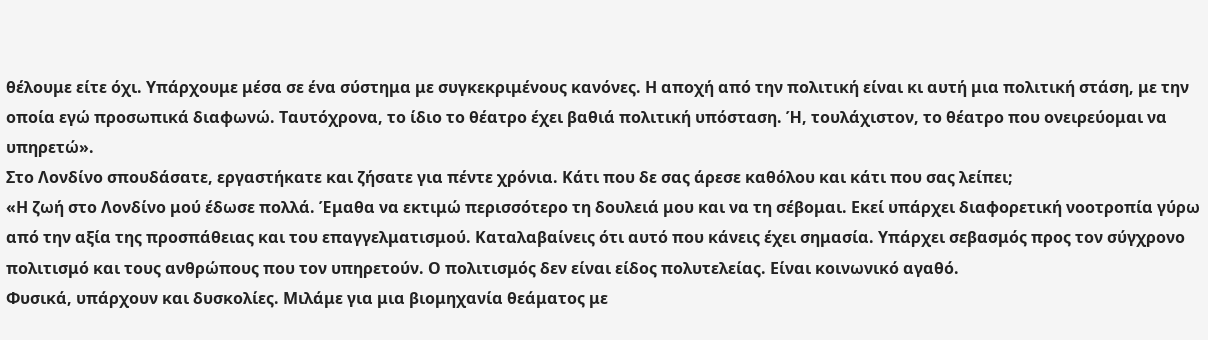θέλουμε είτε όχι. Υπάρχουμε μέσα σε ένα σύστημα με συγκεκριμένους κανόνες. Η αποχή από την πολιτική είναι κι αυτή μια πολιτική στάση, με την οποία εγώ προσωπικά διαφωνώ. Ταυτόχρονα, το ίδιο το θέατρο έχει βαθιά πολιτική υπόσταση. Ή, τουλάχιστον, το θέατρο που ονειρεύομαι να υπηρετώ».
Στο Λονδίνο σπουδάσατε, εργαστήκατε και ζήσατε για πέντε χρόνια. Κάτι που δε σας άρεσε καθόλου και κάτι που σας λείπει;
«Η ζωή στο Λονδίνο μού έδωσε πολλά. Έμαθα να εκτιμώ περισσότερο τη δουλειά μου και να τη σέβομαι. Εκεί υπάρχει διαφορετική νοοτροπία γύρω από την αξία της προσπάθειας και του επαγγελματισμού. Καταλαβαίνεις ότι αυτό που κάνεις έχει σημασία. Υπάρχει σεβασμός προς τον σύγχρονο πολιτισμό και τους ανθρώπους που τον υπηρετούν. Ο πολιτισμός δεν είναι είδος πολυτελείας. Είναι κοινωνικό αγαθό.
Φυσικά, υπάρχουν και δυσκολίες. Μιλάμε για μια βιομηχανία θεάματος με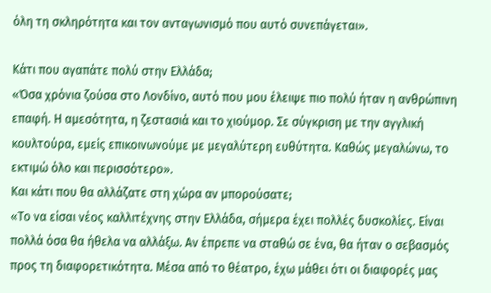όλη τη σκληρότητα και τον ανταγωνισμό που αυτό συνεπάγεται».

Κάτι που αγαπάτε πολύ στην Ελλάδα;
«Όσα χρόνια ζούσα στο Λονδίνο, αυτό που μου έλειψε πιο πολύ ήταν η ανθρώπινη επαφή. Η αμεσότητα, η ζεστασιά και το χιούμορ. Σε σύγκριση με την αγγλική κουλτούρα, εμείς επικοινωνούμε με μεγαλύτερη ευθύτητα. Καθώς μεγαλώνω, το εκτιμώ όλο και περισσότερο».
Και κάτι που θα αλλάζατε στη χώρα αν μπορούσατε;
«Το να είσαι νέος καλλιτέχνης στην Ελλάδα, σήμερα έχει πολλές δυσκολίες. Είναι πολλά όσα θα ήθελα να αλλάξω. Αν έπρεπε να σταθώ σε ένα, θα ήταν ο σεβασμός προς τη διαφορετικότητα. Μέσα από το θέατρο, έχω μάθει ότι οι διαφορές μας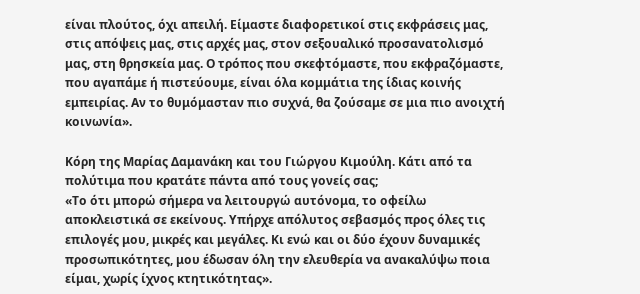είναι πλούτος, όχι απειλή. Είμαστε διαφορετικοί στις εκφράσεις μας, στις απόψεις μας, στις αρχές μας, στον σεξουαλικό προσανατολισμό μας, στη θρησκεία μας. Ο τρόπος που σκεφτόμαστε, που εκφραζόμαστε, που αγαπάμε ή πιστεύουμε, είναι όλα κομμάτια της ίδιας κοινής εμπειρίας. Αν το θυμόμασταν πιο συχνά, θα ζούσαμε σε μια πιο ανοιχτή κοινωνία».

Κόρη της Μαρίας Δαμανάκη και του Γιώργου Κιμούλη. Κάτι από τα πολύτιμα που κρατάτε πάντα από τους γονείς σας;
«Το ότι μπορώ σήμερα να λειτουργώ αυτόνομα, το οφείλω αποκλειστικά σε εκείνους. Υπήρχε απόλυτος σεβασμός προς όλες τις επιλογές μου, μικρές και μεγάλες. Κι ενώ και οι δύο έχουν δυναμικές προσωπικότητες, μου έδωσαν όλη την ελευθερία να ανακαλύψω ποια είμαι, χωρίς ίχνος κτητικότητας».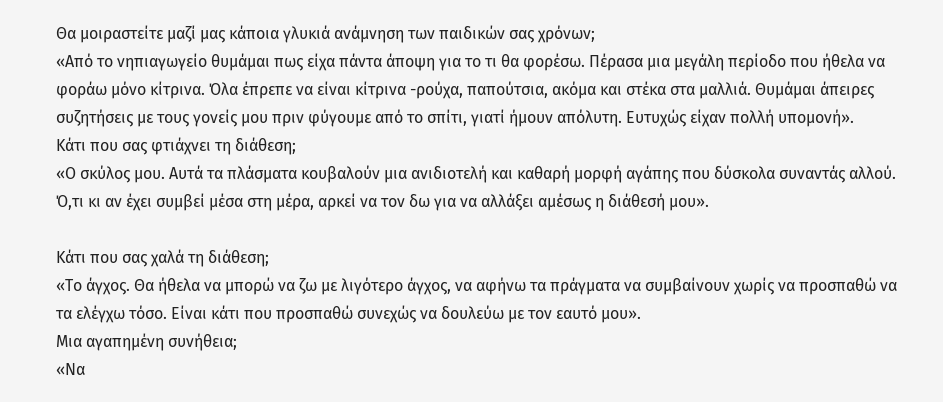Θα μοιραστείτε μαζί μας κάποια γλυκιά ανάμνηση των παιδικών σας χρόνων;
«Από το νηπιαγωγείο θυμάμαι πως είχα πάντα άποψη για το τι θα φορέσω. Πέρασα μια μεγάλη περίοδο που ήθελα να φοράω μόνο κίτρινα. Όλα έπρεπε να είναι κίτρινα -ρούχα, παπούτσια, ακόμα και στέκα στα μαλλιά. Θυμάμαι άπειρες συζητήσεις με τους γονείς μου πριν φύγουμε από το σπίτι, γιατί ήμουν απόλυτη. Ευτυχώς είχαν πολλή υπομονή».
Κάτι που σας φτιάχνει τη διάθεση;
«Ο σκύλος μου. Αυτά τα πλάσματα κουβαλούν μια ανιδιοτελή και καθαρή μορφή αγάπης που δύσκολα συναντάς αλλού. Ό,τι κι αν έχει συμβεί μέσα στη μέρα, αρκεί να τον δω για να αλλάξει αμέσως η διάθεσή μου».

Κάτι που σας χαλά τη διάθεση;
«Το άγχος. Θα ήθελα να μπορώ να ζω με λιγότερο άγχος, να αφήνω τα πράγματα να συμβαίνουν χωρίς να προσπαθώ να τα ελέγχω τόσο. Είναι κάτι που προσπαθώ συνεχώς να δουλεύω με τον εαυτό μου».
Μια αγαπημένη συνήθεια;
«Να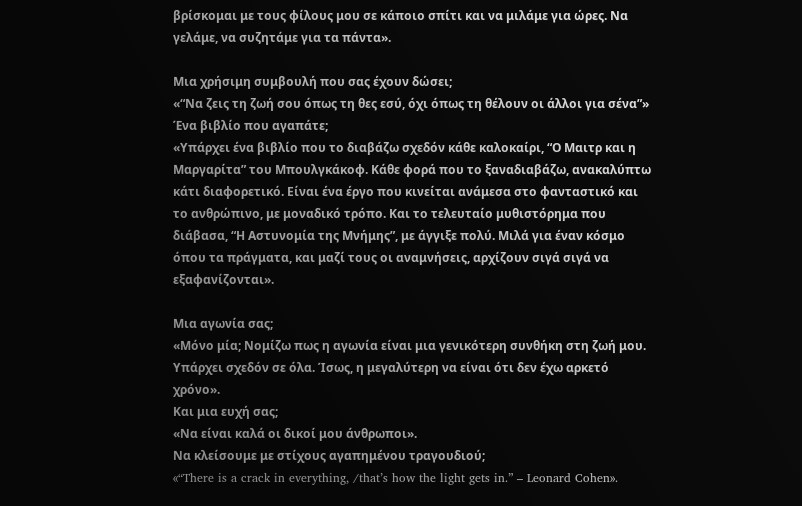βρίσκομαι με τους φίλους μου σε κάποιο σπίτι και να μιλάμε για ώρες. Να γελάμε, να συζητάμε για τα πάντα».

Μια χρήσιμη συμβουλή που σας έχουν δώσει;
«“Να ζεις τη ζωή σου όπως τη θες εσύ, όχι όπως τη θέλουν οι άλλοι για σένα”»
Ένα βιβλίο που αγαπάτε;
«Υπάρχει ένα βιβλίο που το διαβάζω σχεδόν κάθε καλοκαίρι, “Ο Μαιτρ και η Μαργαρίτα” του Μπουλγκάκοφ. Κάθε φορά που το ξαναδιαβάζω, ανακαλύπτω κάτι διαφορετικό. Είναι ένα έργο που κινείται ανάμεσα στο φανταστικό και το ανθρώπινο, με μοναδικό τρόπο. Και το τελευταίο μυθιστόρημα που διάβασα, “Η Αστυνομία της Μνήμης”, με άγγιξε πολύ. Μιλά για έναν κόσμο όπου τα πράγματα, και μαζί τους οι αναμνήσεις, αρχίζουν σιγά σιγά να εξαφανίζονται».

Μια αγωνία σας;
«Μόνο μία; Νομίζω πως η αγωνία είναι μια γενικότερη συνθήκη στη ζωή μου. Υπάρχει σχεδόν σε όλα. Ίσως, η μεγαλύτερη να είναι ότι δεν έχω αρκετό χρόνο».
Και μια ευχή σας;
«Να είναι καλά οι δικοί μου άνθρωποι».
Να κλείσουμε με στίχους αγαπημένου τραγουδιού;
«“There is a crack in everything, /that’s how the light gets in.” – Leonard Cohen».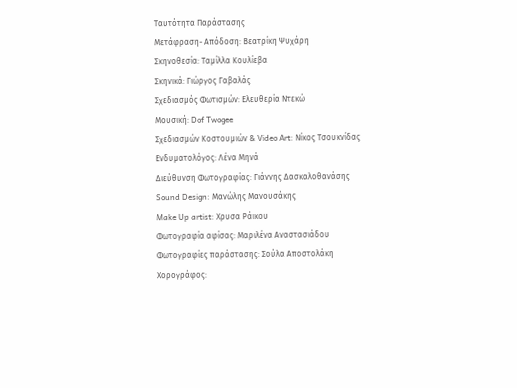Ταυτότητα Παράστασης
Μετάφραση- Απόδοση: Βεατρίκη Ψυχάρη
Σκηνοθεσία: Ταμίλλα Κουλίεβα
Σκηνικά: Γιώργος Γαβαλάς
Σχεδιασμός Φωτισμών: Ελευθερία Ντεκώ
Μουσική: Dof Twogee
Σχεδιασμών Κοστουμιών & Video Art: Νίκος Τσουκνίδας
Ενδυματολόγος: Λένα Μηνά
Διεύθυνση Φωτογραφίας: Γιάννης Δασκαλοθανάσης
Sound Design: Μανώλης Μανουσάκης
Make Up artist: Χρυσα Ράικου
Φωτογραφία αφίσας: Μαριλένα Αναστασιάδου
Φωτογραφίες παράστασης: Σούλα Αποστολάκη
Χορογράφος: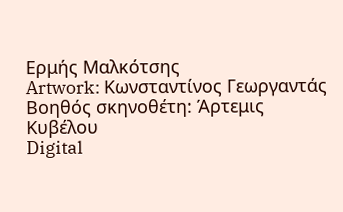Ερμής Μαλκότσης
Artwork: Κωνσταντίνος Γεωργαντάς
Βοηθός σκηνοθέτη: Άρτεμις Κυβέλου
Digital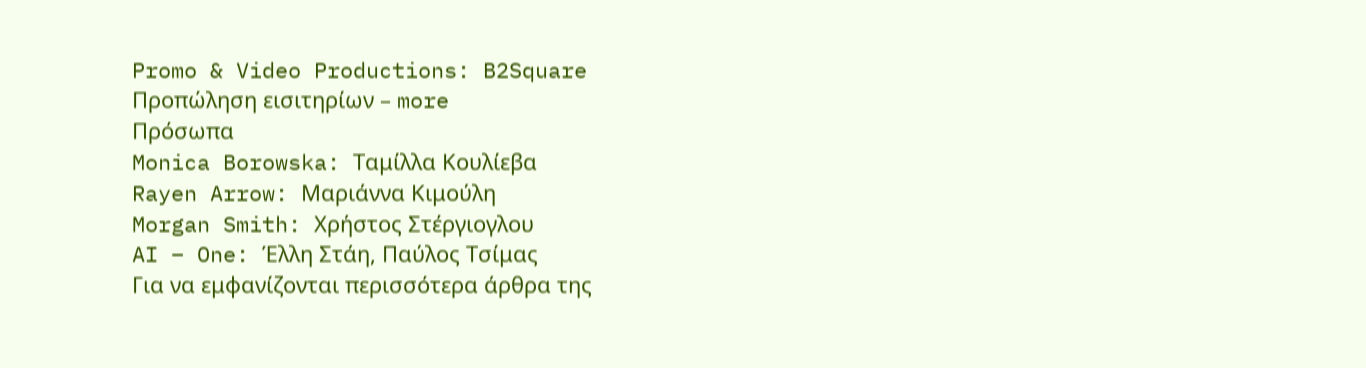Promo & Video Productions: B2Square
Προπώληση εισιτηρίων – more
Πρόσωπα
Monica Borowska: Ταμίλλα Κουλίεβα
Rayen Arrow: Μαριάννα Κιμούλη
Morgan Smith: Χρήστος Στέργιογλου
AI – One: Έλλη Στάη, Παύλος Τσίμας
Για να εμφανίζονται περισσότερα άρθρα της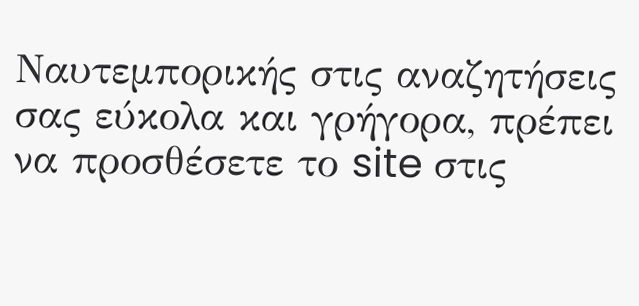Ναυτεμπορικής στις αναζητήσεις σας εύκολα και γρήγορα, πρέπει να προσθέσετε το site στις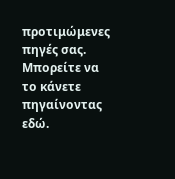προτιμώμενες πηγές σας. Μπορείτε να το κάνετε πηγαίνοντας εδώ.